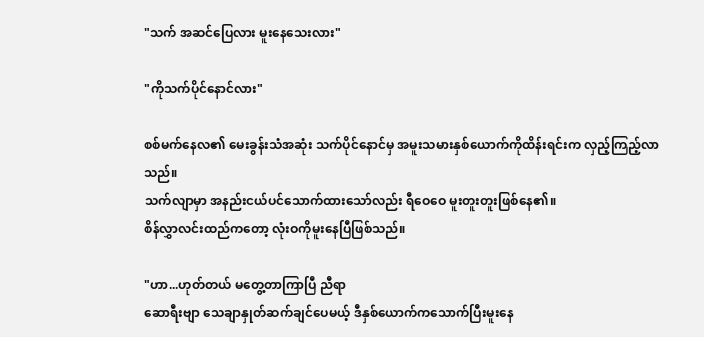"သက် အဆင်ပြေလား မူးနေသေးလား"

"ကိုသက်ပိုင်နောင်လား"

စစ်မက်နေလ၏ မေးခွန်းသံအဆုံး သက်ပိုင်နောင်မှ အမူးသမားနှစ်ယောက်ကိုထိန်းရင်းက လှည့်ကြည့်လာသည်။
သက်လျာမှာ အနည်းငယ်ပင်သောက်ထားသော်လည်း ရီဝေဝေ မူးတူးတူးဖြစ်နေ၏။
စိန်လွှာလင်းထည်ကတော့ လုံးဝကိုမူးနေပြီဖြစ်သည်။

"ဟာ...ဟုတ်တယ် မတွေ့တာကြာပြီ ညီရာ
ဆောရီးဗျာ သေချာနှုတ်ဆက်ချင်ပေမယ့် ဒီနှစ်ယောက်ကသောက်ပြီးမူးနေ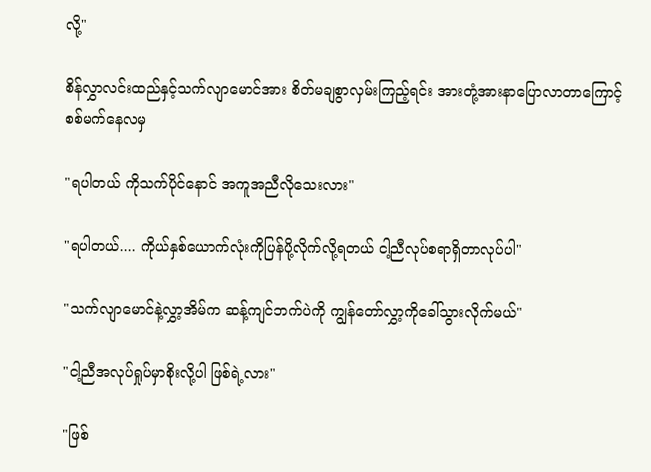လို့"

စိန်လွှာလင်းထည်နှင့်သက်လျာမောင်အား စိတ်မချစွာလှမ်းကြည့်ရင်း အားတုံ့အားနာပြောလာတာကြောင့် စစ်မက်နေလမှ

"ရပါတယ် ကိုသက်ပိုင်နောင် အကူအညီလိုသေးလား"

"ရပါတယ်.... ကိုယ်နှစ်ယောက်လုံးကိုပြန်ပို့လိုက်လို့ရတယ် ငါ့ညီလုပ်စရာရှိတာလုပ်ပါ"

"သက်လျာမောင်နဲ့လွှာ့အိမ်က ဆန့်ကျင်ဘက်ပဲကို ကျွန်တော်လွှာ့ကိုခေါ်သွားလိုက်မယ်"

"ငါ့ညီအလုပ်ရှုပ်မှာစိုးလို့ပါ ဖြစ်ရဲ့လား"

"ဖြစ်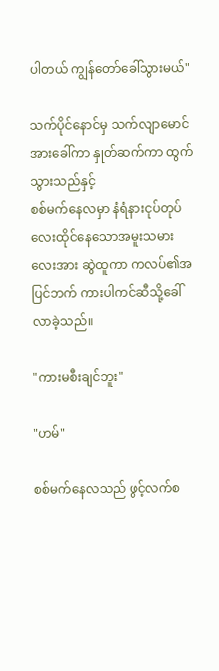ပါတယ် ကျွန်တော်ခေါ်သွားမယ်"

သက်ပိုင်နောင်မှ သက်လျာမောင်အားခေါ်ကာ နှုတ်ဆက်ကာ ထွက်သွားသည်နှင့်
စစ်မက်နေလမှာ နံရံနားငုပ်တုပ်လေးထိုင်နေသောအမူးသမားလေးအား ဆွဲထူကာ ကလပ်၏အပြင်ဘက် ကားပါကင်ဆီသို့ခေါ်လာခဲ့သည်။

"ကားမစီးချင်ဘူး"

"ဟမ်"

စစ်မက်နေလသည် ဖွင့်လက်စ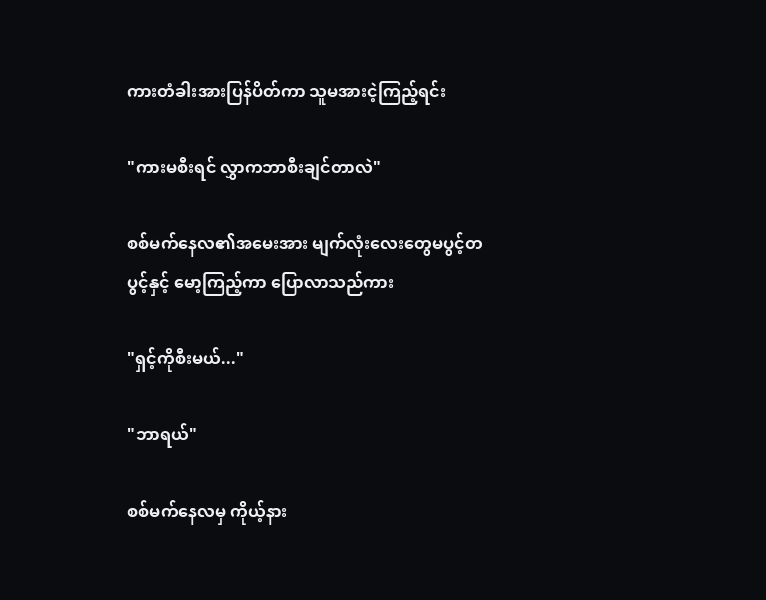ကားတံခါးအားပြန်ပိတ်ကာ သူမအားငဲ့ကြည့်ရင်း

"ကားမစီးရင် လွှာကဘာစီးချင်တာလဲ"

စစ်မက်နေလ၏အမေးအား မျက်လုံးလေးတွေမပွင့်တပွင့်နှင့် မော့ကြည့်ကာ ပြောလာသည်ကား

"ရှင့်ကိုစီးမယ်..."

"ဘာရယ်"

စစ်မက်နေလမှ ကိုယ့်နား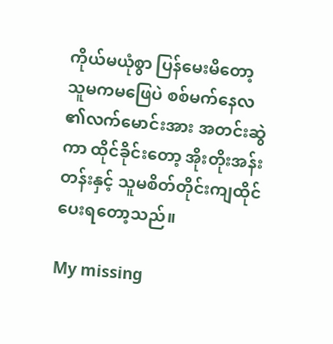ကိုယ်မယုံစွာ ပြန်မေးမိတော့ သူမကမဖြေပဲ စစ်မက်နေလ ၏လက်မောင်းအား အတင်းဆွဲကာ ထိုင်ခိုင်းတော့ အိုးတိုးအန်းတန်းနှင့် သူမစိတ်တိုင်းကျထိုင်ပေးရတော့သည်။

My missing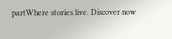partWhere stories live. Discover now